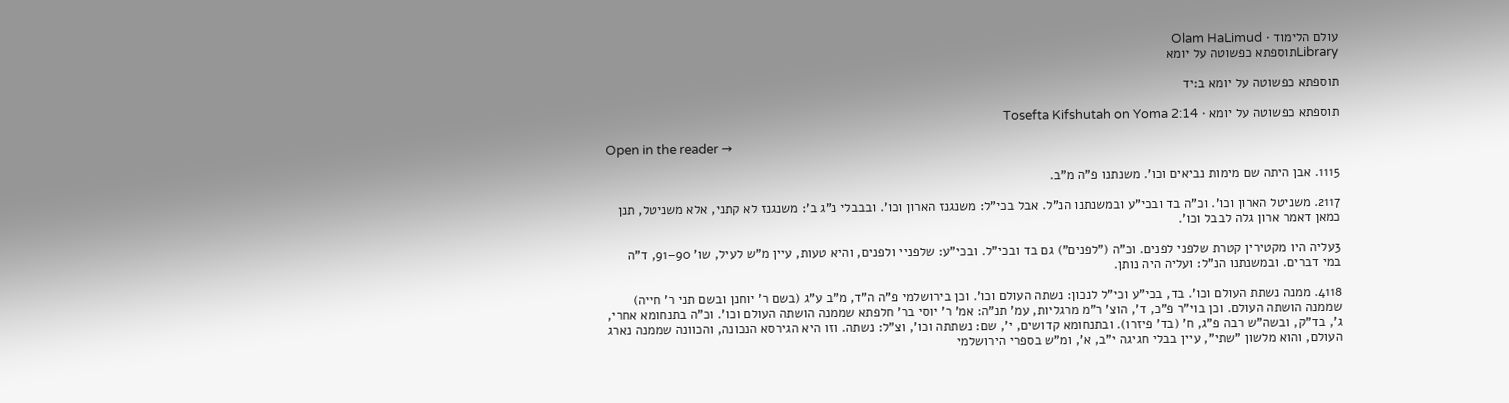עולם הלימוד · Olam HaLimud
Libraryתוספתא כפשוטה על יומא

תוספתא כפשוטה על יומא ב:יד

תוספתא כפשוטה על יומא · Tosefta Kifshutah on Yoma 2:14

Open in the reader →

1115. אבן היתה שם מימות נביאים וכו'. משנתנו פ"ה מ"ב.

2117. משניטל הארון וכו'. וכ"ה בד ובכי"ע ובמשנתנו הנ"ל. אבל בכי"ל: משנגנז הארון וכו'. ובבבלי נ"ג ב': משנגנז לא קתני, אלא משניטל, תנן כמאן דאמר ארון גלה לבבל וכו'.

3עליה היו מקטירין קטרת שלפני לפנים. וכ"ה ("לפנים") גם בד ובכי"ל. ובכי"ע: שלפניי ולפנים, והיא טעות, עיין מ"ש לעיל, שו' 90–91, ד"ה במי דברים. ובמשנתנו הנ"ל: ועליה היה נותן.

4118. ממנה נשתת העולם וכו'. בד, בכי"ע וכי"ל לנכון: נשתה העולם וכו'. וכן בירושלמי פ"ה ה"ד, מ"ב ע"ג (בשם ר' יוחנן ובשם תני ר' חייה) שממנה הושתה העולם. וכן בוי"ר פ"כ, ד', הוצ' ר"מ מרגליות, עמ' תנ"ה: אמ' ר' יוסי בר' חלפתא שממנה הושתה העולם וכו'. וכ"ה בתנחומא אחרי, ג', בד"ק, ובשה"ש רבה פ"ג, ח' (בד' פיזרו). ובתנחומא קדושים, י', שם: נשתתה וכו', וצ"ל: נשתה. וזו היא הגירסא הנכונה, והכוונה שממנה נארג העולם, והוא מלשון "שתי", עיין בבלי חגיגה י"ב, א', ומ"ש בספרי הירושלמי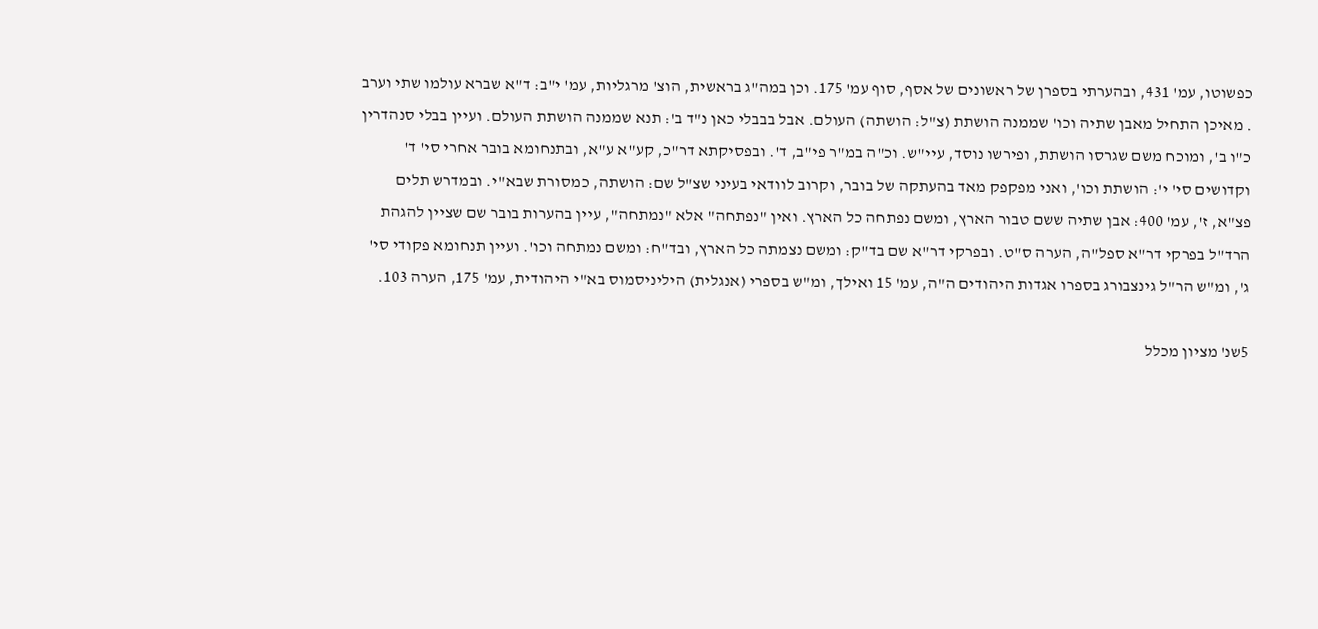כפשוטו, עמ' 431, ובהערתי בספרן של ראשונים של אסף, סוף עמ' 175. וכן במה"ג בראשית, הוצ' מרגליות, עמ' י"ב: ד"א שברא עולמו שתי וערב . מאיכן התחיל מאבן שתיה וכו' שממנה הושתת (צ"ל: הושתה) העולם. אבל בבבלי כאן נ"ד ב': תנא שממנה הושתת העולם. ועיין בבלי סנהדרין כ"ו ב', ומוכח משם שגרסו הושתת, ופירשו נוסד, עיי"ש. וכ"ה במ"ר פי"ב, ד'. ובפסיקתא דר"כ, קע"א ע"א, ובתנחומא בובר אחרי סי' ד' וקדושים סי' י': הושתת וכו', ואני מפקפק מאד בהעתקה של בובר, וקרוב לוודאי בעיני שצ"ל שם: הושתה, כמסורת שבא"י. ובמדרש תלים פצ"א, ז', עמ' 400: אבן שתיה ששם טבור הארץ, ומשם נפתחה כל הארץ. ואין "נפתחה" אלא "נמתחה", עיין בהערות בובר שם שציין להגהת הרד"ל בפרקי דר"א ספל"ה, הערה ס"ט. ובפרקי דר"א שם בד"ק: ומשם נצמתה כל הארץ, ובד"ח: ומשם נמתחה וכו'. ועיין תנחומא פקודי סי' ג', ומ"ש הר"ל גינצבורג בספרו אגדות היהודים ה"ה, עמ' 15 ואילך, ומ"ש בספרי (אנגלית) היליניסמוס בא"י היהודית, עמ' 175, הערה 103.

5שנ' מציון מכלל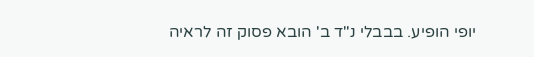יופי הופיע. בבבלי נ"ד ב' הובא פסוק זה לראיה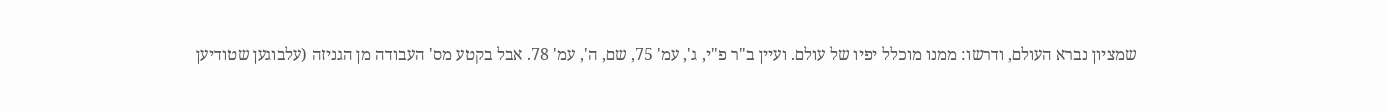שמציון נברא העולם, ודרשו: ממנו מוכלל יפיו של עולם. ועיין ב"ר פ"י, ג', עמ' 75, שם, ה', עמ' 78. אבל בקטע מס' העבודה מן הגניזה (עלבוגען שטודיען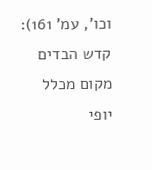וכו', עמ' 161): קדש הבדים מקום מכלל יופי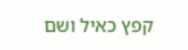קפץ כאיל ושם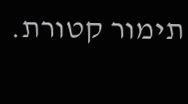תימור קטורת.